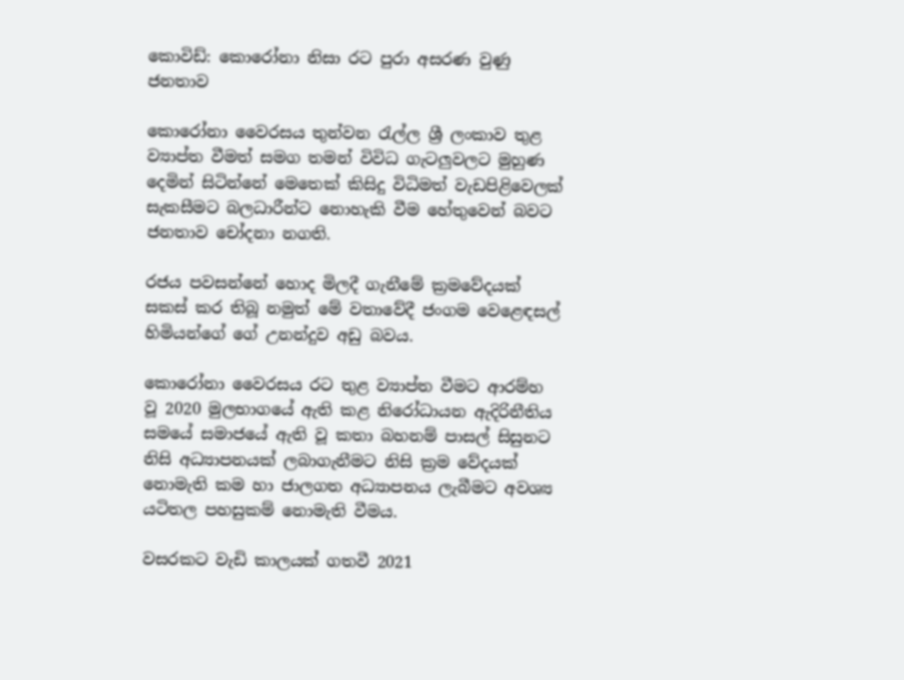කොවිඩ්: කොරෝනා නිසා රට පුරා අසරණ වුණු ජනතාව

කොරෝනා වෛරසය තුන්වන රැල්ල ශ්‍රී ලංකාව තුළ ව්‍යාප්ත වීමත් සමග තමන් විවිධ ගැටලුවලට මුහුණ දෙමින් සිටින්නේ මෙතෙක් කිසිදු විධිමත් වැඩපිළිවෙලක් සැකසීමට බලධාරීන්ට නොහැකි වීම හේතුවෙන් බවට ජනතාව චෝදනා නගති.

රජය පවසන්නේ හොද මිලදී ගැනීමේ ක්‍රමවේදයක් සකස් කර තිබූ නමුත් මේ වතාවේදී ජංගම වෙළෙඳසල් හිමියන්ගේ ගේ උනන්දුව අඩු බවය.

කොරෝනා වෛරසය රට තුළ ව්‍යාප්ත වීමට ආරම්හ වූ 2020 මුලභාගයේ ඇති කළ නිරෝධායන ඇදිරිනීතිය සමයේ සමාජයේ ඇති වූ කතා බහනම් පාසල් සිසුනට නිසි අධ්‍යාපනයක් ලබාගැනීමට නිසි ක්‍රම වේදයක් නොමැති කම හා ජාලගත අධ්‍යාපනය ලැබීමට අවශ්‍ය යටිතල පහසුකම් නොමැති වීමය.

වසරකට වැඩි කාලයක් ගතවී 2021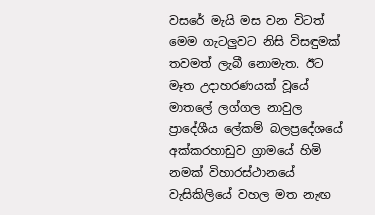වසරේ මැයි මස වන විටත් මෙම ගැටලුවට නිසි විසඳුමක් තවමත් ලැබී නොමැත. ඊට මෑත උදාහරණයක් වූයේ මාතලේ ලග්ගල නාවුල ප්‍රාදේශීය ලේකම් බලප්‍රදේශයේ අක්කරහාඩුව ග්‍රාමයේ හිමි නමක් විහාරස්ථානයේ වැසිකිලියේ වහල මත නැඟ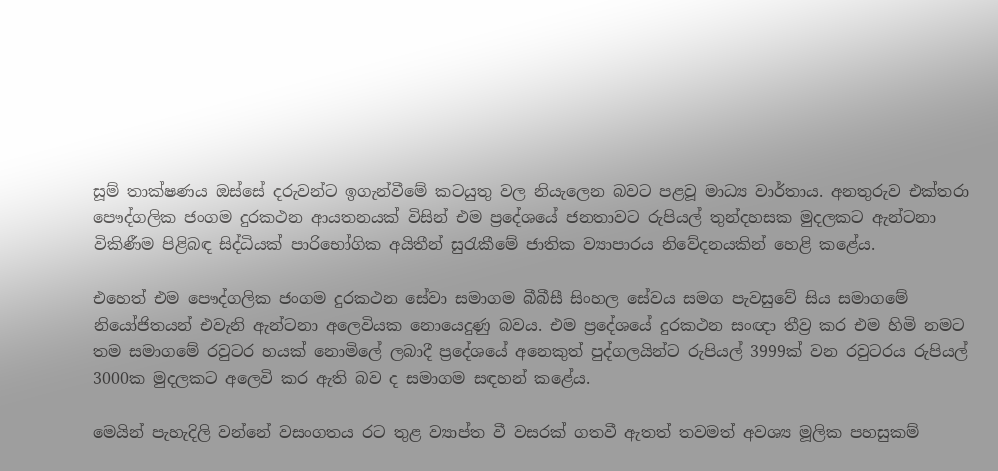සූම් තාක්ෂණය ඔස්සේ දරුවන්ට ඉගැන්වීමේ කටයුතු වල නියැලෙන බවට පළවූ මාධ්‍ය වාර්තාය. අනතුරුව එක්තරා පෞද්ගලික ජංගම දුරකථන ආයතනයක් විසින් එම ප්‍රදේශයේ ජනතාවට රුපියල් තුන්දහසක මුදලකට ඇන්ටනා විකිණීම පිළිබඳ සිද්ධියක් පාරිභෝගික අයිතීන් සුරැකීමේ ජාතික ව්‍යාපාරය නිවේදනයකින් හෙළි කළේය.

එහෙත් එම පෞද්ගලික ජංගම දුරකථන සේවා සමාගම බීබීසී සිංහල සේවය සමග පැවසුවේ සිය සමාගමේ නියෝජිතයන් එවැනි ඇන්ටනා අලෙවියක නොයෙදුණු බවය. එම ප්‍රදේශයේ දුරකථන සංඥා තීව්‍ර කර එම හිමි නමට තම සමාගමේ රවුටර හයක් නොමිලේ ලබාදී ප්‍රදේශයේ අනෙකුත් පුද්ගලයින්ට රුපියල් 3999ක් වන රවුටරය රුපියල් 3000ක මුදලකට අලෙවි කර ඇති බව ද සමාගම සඳහන් කළේය.

මෙයින් පැහැදිලි වන්නේ වසංගතය රට තුළ ව්‍යාප්ත වී වසරක් ගතවී ඇතත් තවමත් අවශ්‍ය මූලික පහසුකම්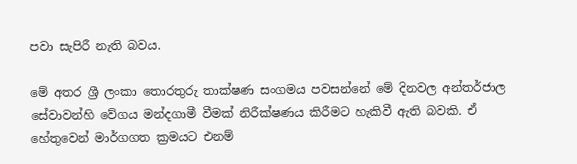පවා සැපිරී නැති බවය.

මේ අතර ශ්‍රී ලංකා තොරතුරු තාක්ෂණ සංගමය පවසන්නේ මේ දිනවල අන්තර්ජාල සේවාවන්හි වේගය මන්දගාමී වීමක් නිරීක්ෂණය කිරීමට හැකිවී ඇති බවකි. ඒ හේතුවෙන් මාර්ගගත ක්‍රමයට එනම්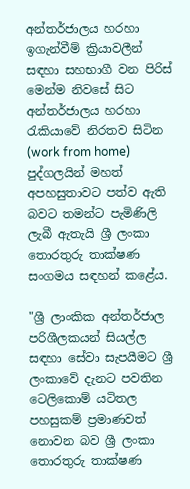අන්තර්ජාලය හරහා ඉගැන්වීම් ක්‍රියාවලීන් සඳහා සහභාගී වන පිරිස් මෙන්ම නිවසේ සිට අන්තර්ජාලය හරහා රැකියාවේ නිරතව සිටින (work from home) පුද්ගලයින් මහත් අපහසුතාවට පත්ව ඇති බවට තමන්ට පැමිණිලි ලැබී ඇතැයි ශ්‍රී ලංකා තොරතුරු තාක්ෂණ සංගමය සඳහන් කළේය.

"ශ්‍රී ලාංකික අන්තර්ජාල පරිශීලකයන් සියල්ල සඳහා සේවා සැපයීමට ශ්‍රී ලංකාවේ දැනට පවතින ටෙලිකොම් යටිතල පහසුකම් ප්‍රමාණවත් නොවන බව ශ්‍රී ලංකා තොරතුරු තාක්ෂණ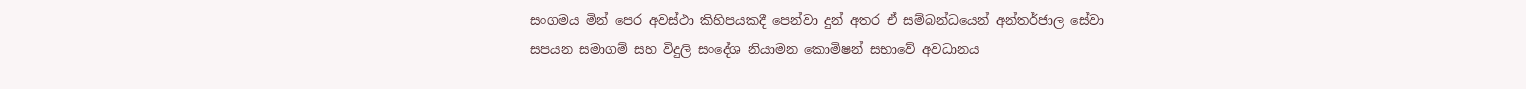සංගමය මින් පෙර අවස්ථා කිහිපයකදී පෙන්වා දුන් අතර ඒ සම්බන්ධයෙන් අන්තර්ජාල සේවා සපයන සමාගම් සහ විදුලි සංදේශ නියාමන කොමිෂන් සභාවේ අවධානය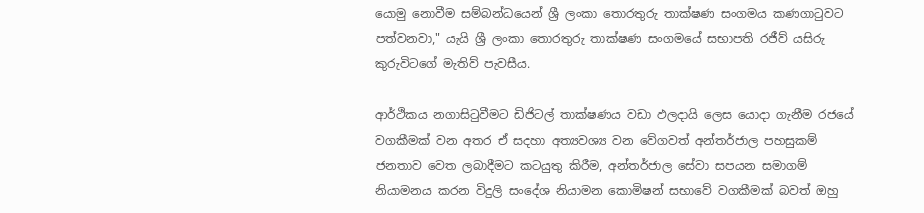යොමු නොවීම සම්බන්ධයෙන් ශ්‍රී ලංකා තොරතුරු තාක්ෂණ සංගමය කණගාටුවට පත්වනවා," යැයි ශ්‍රී ලංකා තොරතුරු තාක්ෂණ සංගමයේ සභාපති රජීව් යසිරු කුරුවිටගේ මැතිව් පැවසීය.

ආර්ථිකය නගාසිටුවීමට ඩිජිටල් තාක්ෂණය වඩා ඵලදායි ලෙස යොදා ගැනීම රජයේ වගකීමක් වන අතර ඒ සදහා අත්‍යවශ්‍ය වන වේගවත් අන්තර්ජාල පහසුකම් ජනතාව වෙත ලබාදීමට කටයුතු කිරීම, අන්තර්ජාල සේවා සපයන සමාගම් නියාමනය කරන විදුලි සංදේශ නියාමන කොමිෂන් සභාවේ වගකීමක් බවත් ඔහු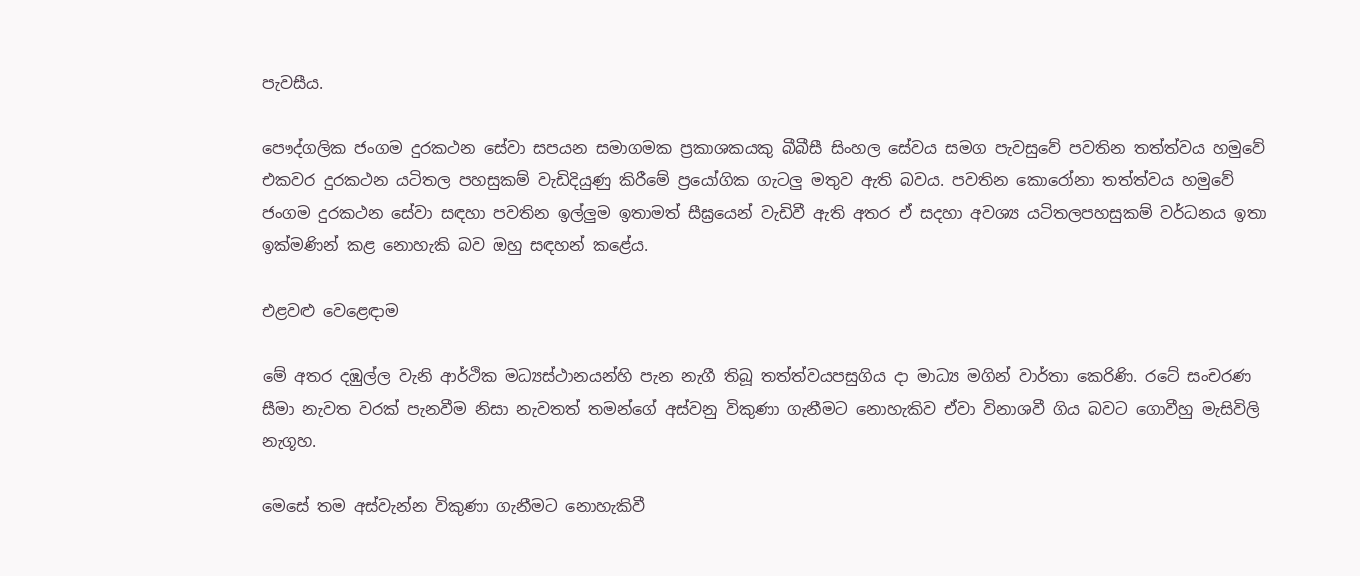පැවසීය.

පෞද්ගලික ජංගම දුරකථන සේවා සපයන සමාගමක ප්‍රකාශකයකු බීබීසී සිංහල සේවය සමග පැවසුවේ පවතින තත්ත්වය හමුවේ එකවර දුරකථන යටිතල පහසුකම් වැඩිදියුණු කිරීමේ ප්‍රයෝගික ගැටලු මතුව ඇති බවය. පවතින කොරෝනා තත්ත්වය හමුවේ ජංගම දුරකථන සේවා සඳහා පවතින ඉල්ලුම ඉතාමත් සීඝ්‍රයෙන් වැඩිවී ඇති අතර ඒ සදහා අවශ්‍ය යටිතලපහසුකම් වර්ධනය ඉතා ඉක්මණින් කළ නොහැකි බව ඔහු සඳහන් කළේය.

එළවළු වෙළෙඳාම

මේ අතර දඹුල්ල වැනි ආර්ථික මධ්‍යස්ථානයන්හි පැන නැගී තිබූ තත්ත්වයපසුගිය දා මාධ්‍ය මගින් වාර්තා කෙරිණි. රටේ සංචරණ සීමා නැවත වරක් පැනවීම නිසා නැවතත් තමන්ගේ අස්වනු විකුණා ගැනීමට නොහැකිව ඒවා විනාශවී ගිය බවට ගොවීහු මැසිවිලි නැගූහ.

මෙසේ තම අස්වැන්න විකුණා ගැනීමට නොහැකිවී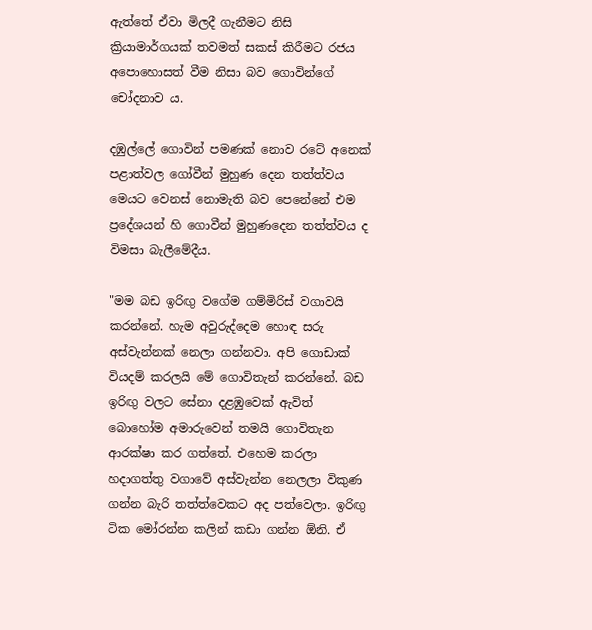ඇත්තේ ඒවා මිලදී ගැනීමට නිසි ක්‍රියාමාර්ගයක් තවමත් සකස් කිරීමට රජය අපොහොසත් වීම නිසා බව ගොවින්ගේ චෝදනාව ය.

දඹුල්ලේ ගොවින් පමණක් නොව රටේ අනෙක් පළාත්වල ගෝවීන් මුහුණ දෙන තත්ත්වය මෙයට වෙනස් නොමැති බව පෙනේනේ එම ප්‍රදේශයන් හි ගොවීන් මුහුණදෙන තත්ත්වය ද විමසා බැලීමේදීය.

"මම බඩ ඉරිඟු වගේම ගම්මිරිස් වගාවයි කරන්නේ. හැම අවුරුද්දෙම හොඳ සරු අස්වැන්නක් නෙලා ගන්නවා. අපි ගොඩාක් වියදම් කරලයි මේ ගොවිතැන් කරන්නේ. බඩ ඉරිඟු වලට සේනා දළඹුවෙක් ඇවිත් බොහෝම අමාරුවෙන් තමයි ගොවිතැන ආරක්ෂා කර ගත්තේ. එහෙම කරලා හදාගත්තු වගාවේ අස්වැන්න නෙලලා විකුණ ගන්න බැරි තත්ත්වෙකට අද පත්වෙලා. ඉරිඟු ටික මෝරන්න කලින් කඩා ගන්න ඕනි. ඒ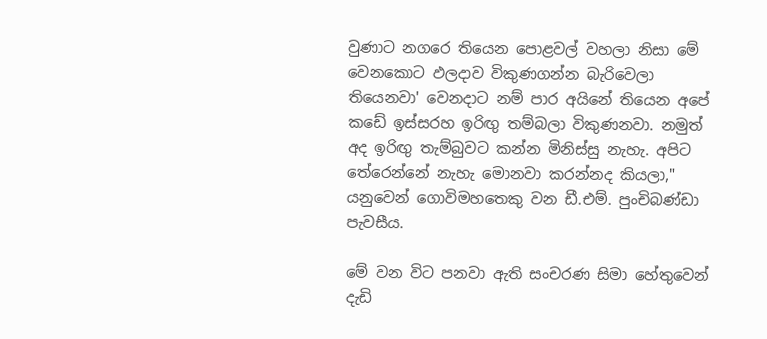වුණාට නගරෙ තියෙන පොළවල් වහලා නිසා මේ වෙනකොට ඵලදාව විකුණගන්න බැරිවෙලා තියෙනවා' වෙනදාට නම් පාර අයිනේ තියෙන අපේ කඩේ ඉස්සරහ ඉරිඟු තම්බලා විකුණනවා. නමුත් අද ඉරිඟු තැම්බුවට කන්න මිනිස්සු නැහැ. අපිට තේරෙන්නේ නැහැ මොනවා කරන්නද කියලා," යනුවෙන් ගොවිමහතෙකු වන ඩී.එම්. පුංචිබණ්ඩා පැවසීය.

මේ වන විට පනවා ඇති සංචරණ සිමා හේතුවෙන් දැඩි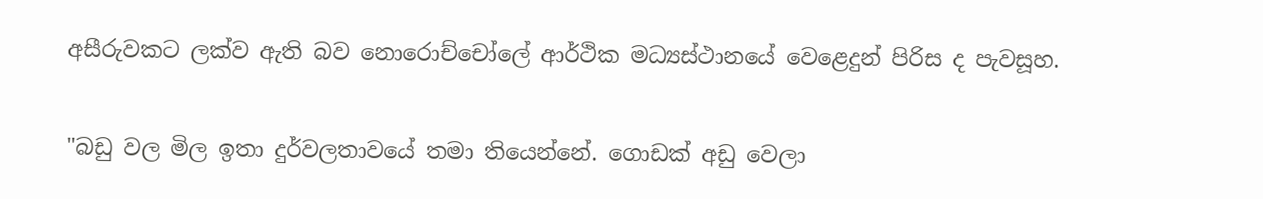අසීරුවකට ලක්ව ඇති බව නොරොච්චෝලේ ආර්ථික මධ්‍යස්ථානයේ වෙළෙදුන් පිරිස ද පැවසූහ.

"බඩු වල මිල ඉතා දුර්වලතාවයේ තමා තියෙන්නේ. ගොඩක් අඩු වෙලා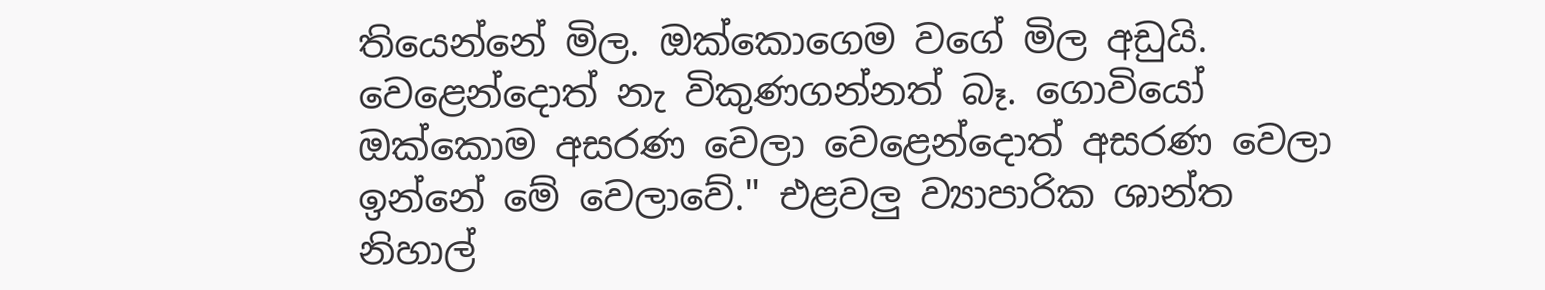තියෙන්නේ මිල. ඔක්කොගෙම වගේ මිල අඩුයි. වෙළෙන්දොත් නැ විකුණගන්නත් බෑ. ගොවියෝ ඔක්කොම අසරණ වෙලා වෙළෙන්දොත් අසරණ වෙලා ඉන්නේ මේ වෙලාවේ." එළවලු ව්‍යාපාරික ශාන්ත නිහාල්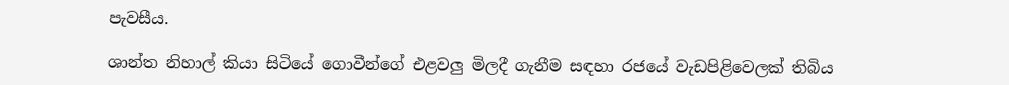පැවසීය.

ශාන්ත නිහාල් කියා සිටියේ ගොවීන්ගේ එළවලු මිලදී ගැනීම සඳහා රජයේ වැඩපිළිවෙලක් තිබිය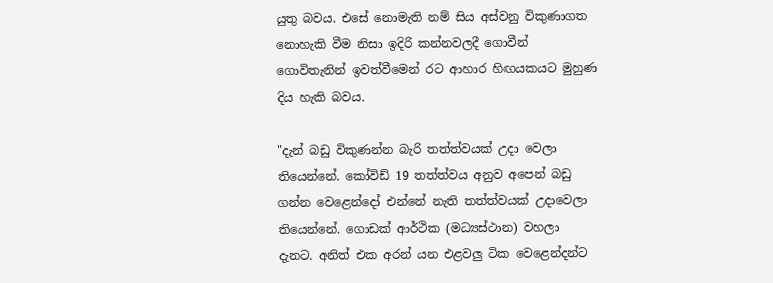යුතු බවය. එසේ නොමැති නම් සිය අස්වනු විකුණාගත නොහැකි වීම නිසා ඉදිරි කන්නවලදී ගොවීන් ගොවිතැනින් ඉවත්වීමෙන් රට ආහාර හිඟයකයට මුහුණ දිය හැකි බවය.

"දැන් බඩු විකුණන්න බැරි තත්ත්වයක් උදා වෙලා තියෙන්නේ. කෝවිඩ් 19 තත්ත්වය අනුව අපෙන් බඩු ගන්න වෙළෙන්දෝ එන්නේ නැති තත්ත්වයක් උදාවෙලා තියෙන්නේ. ගොඩක් ආර්ථික (මධ්‍යස්ථාන) වහලා දැනට. අනිත් එක අරන් යන එළවලු ටික වෙළෙන්දන්ට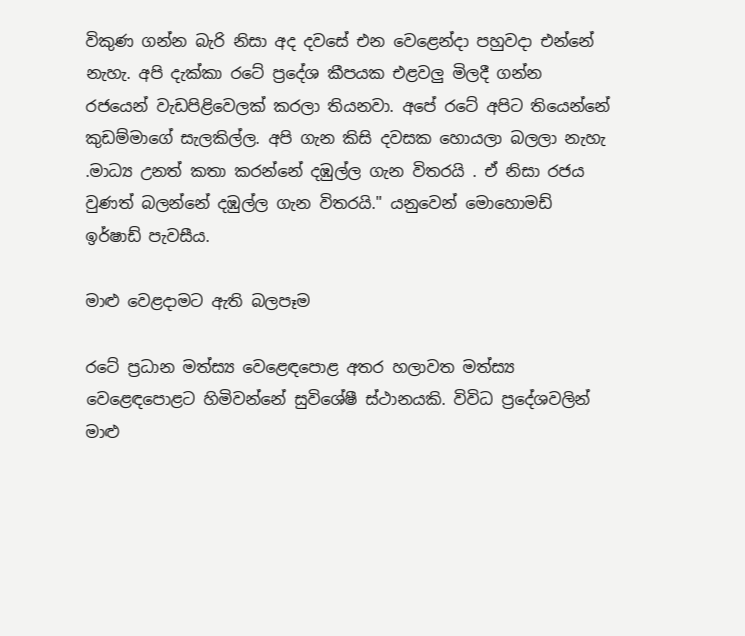විකුණ ගන්න බැරි නිසා අද දවසේ එන වෙළෙන්දා පහුවදා එන්නේ නැහැ. අපි දැක්කා රටේ ප්‍රදේශ කීපයක එළවලු මිලදී ගන්න රජයෙන් වැඩපිළිවෙලක් කරලා තියනවා. අපේ රටේ අපිට තියෙන්නේ කුඩම්මාගේ සැලකිල්ල. අපි ගැන කිසි දවසක හොයලා බලලා නැහැ .මාධ්‍ය උනත් කතා කරන්නේ දඹුල්ල ගැන විතරයි . ඒ නිසා රජය වුණත් බලන්නේ දඹුල්ල ගැන විතරයි." යනුවෙන් මොහොමඩ් ඉර්ෂාඩ් පැවසීය.

මාළු වෙළදාමට ඇති බලපෑම

රටේ ප්‍රධාන මත්ස්‍ය වෙළෙඳපොළ අතර හලාවත මත්ස්‍ය වෙළෙඳපොළට හිමිවන්නේ සුවිශේෂී ස්ථානයකි. විවිධ ප්‍රදේශවලින් මාළු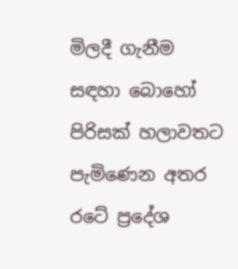මිලදී ගැනීම සඳහා බොහෝ පිරිසක් හලාවතට පැමිණෙන අතර රටේ ප්‍රදේශ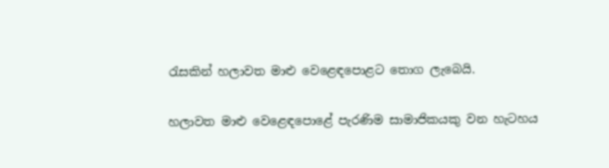රැසකින් හලාවත මාළු වෙළෙඳපොළට තොග ලැබෙයි.

හලාවත මාළු වෙළෙඳපොළේ පැරණිම සාමාජිකයකු වන හැටහය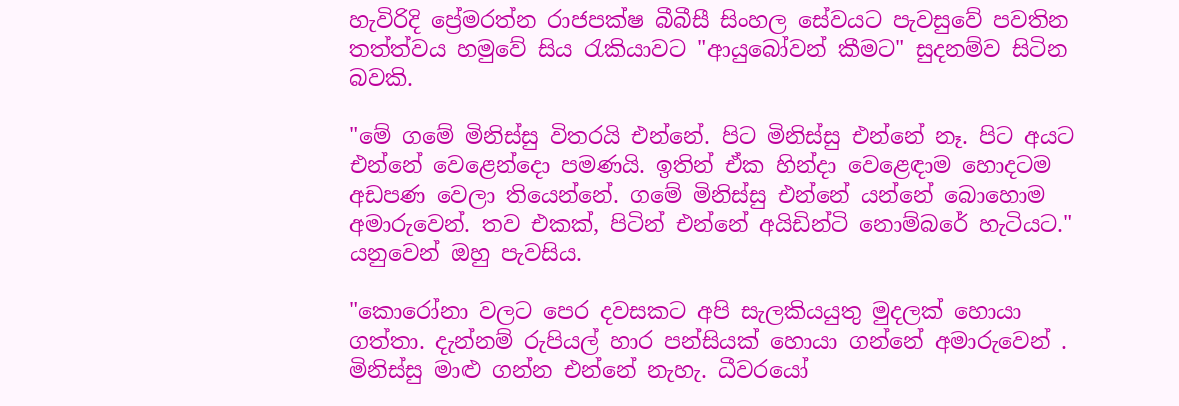හැවිරිදි ප්‍රේමරත්න රාජපක්ෂ බීබීසී සිංහල සේවයට පැවසුවේ පවතින තත්ත්වය හමුවේ සිය රැකියාවට "ආයුබෝවන් කීමට" සුදනම්ව සිටින බවකි.

"මේ ගමේ මිනිස්සු විතරයි එන්නේ. පිට මිනිස්සු එන්නේ නෑ. පිට අයට එන්නේ වෙළෙන්දො පමණයි. ඉතින් ඒක හින්දා වෙළෙඳාම හොදටම අඩපණ වෙලා තියෙන්නේ. ගමේ මිනිස්සු එන්නේ යන්නේ බොහොම අමාරුවෙන්. තව එකක්, පිටින් එන්නේ අයිඩින්ටි නොම්බරේ හැටියට." යනුවෙන් ඔහු පැවසිය.

"කොරෝනා වලට පෙර දවසකට අපි සැලකියයුතු මුදලක් හොයා ගත්තා. දැන්නම් රුපියල් හාර පන්සියක් හොයා ගන්නේ අමාරුවෙන් . මිනිස්සු මාළු ගන්න එන්නේ නැහැ. ධීවරයෝ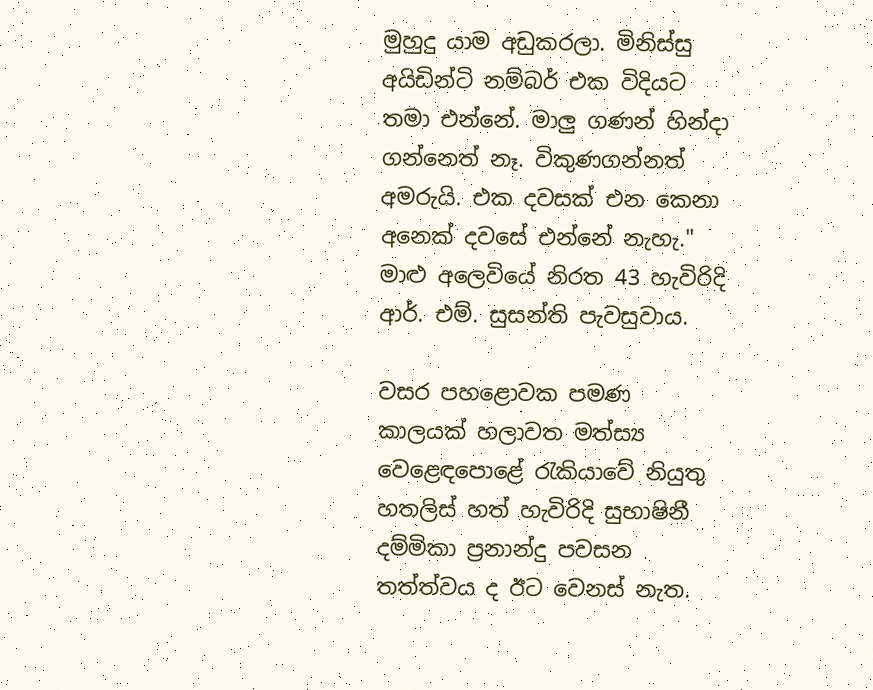මුහුදු යාම අඩුකරලා. මිනිස්සු අයිඩින්ටි නම්බර් එක විදියට තමා එන්නේ. මාලු ගණන් හින්දා ගන්නෙත් නෑ. විකුණගන්නත් අමරුයි. එක දවසක් එන කෙනා අනෙක් දවසේ එන්නේ නැහැ." මාළු අලෙවියේ නිරත 43 හැවිරිදි ආර්. එම්. සුසන්ති පැවසුවාය.

වසර පහළොවක පමණ කාලයක් හලාවත මත්ස්‍ය වෙළෙඳපොළේ රැකියාවේ නියුතු හතලිස් හත් හැවිරිදි සුභාෂිනී දම්මිකා ප්‍රනාන්දු පවසන තත්ත්වය ද ඊට වෙනස් නැත.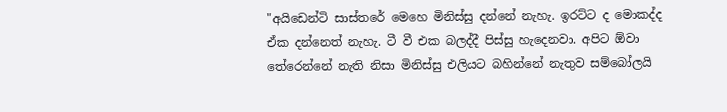"අයිඩෙන්ටි සාස්තරේ මෙහෙ මිනිස්සු දන්නේ නැහැ. ඉරට්ට ද මොකද්ද ඒක දන්නෙත් නැහැ. ටී වී එක බලද්දී පිස්සු හැදෙනවා. අපිට ඕවා තේරෙන්නේ නැති නිසා මිනිස්සු එලියට බහින්නේ නැතුව සම්බෝලයි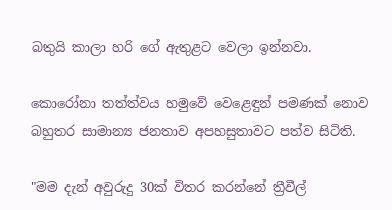බතුයි කාලා හරි ගේ ඇතුළට වෙලා ඉන්නවා.

කොරෝනා තත්ත්වය හමුවේ වෙළෙඳුන් පමණක් නොව බහුතර සාමාන්‍ය ජනතාව අපහසුතාවට පත්ව සිටිති.

"මම දැන් අවුරුදු 30ක් විතර කරන්නේ ත්‍රීවීල්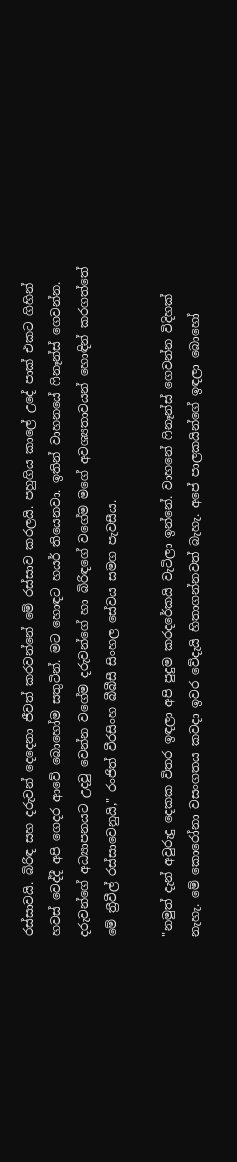රස්සාවයි. බිරිඳ සහ දරුවන් දෙදෙනා ජීවත් කරවන්නේ මේ රස්සාව කරලයි. පහුගිය කාලේ උදේ පාක් එකට ගිහින් හවස් වෙද්දී අපි ගෙදර ආවේ බොහෝම සතුටින්. මට හොඳට හයර් තියෙනවා. ඉතින් වාහනයේ ෆිනෑන්ස් ගෙවන්න. දරුවන්ගේ අධ්‍යාපනයට උදවු වෙන්න වගේම දරුවන්ගේ හා බිරිඳගේ වගේම මගේ අවශ්‍යතාවයන් හොඳින් කරගත්තේ මේ ත්‍රීවීල් රස්සාවෙනුයි," රංජිත් වීරසිංහ බීබීසී සිංහල සේවය සමග පැවසීය.

"නමුත් දැන් අවුරුදු දෙකක විතර ඉඳලා අපි පුදුම කරදරේකයි වැටිලා ඉන්නේ. වාහනේ ෆිනෑන්ස් ගෙවන්න විදිහක් නැහැ. මේ කොරෝනා වසංගතය කවදා ඉවර වේදැයි හිතාගන්නවත් බැහැ. අපේ පාලකයින්ගේ ඉඳලා බොහෝ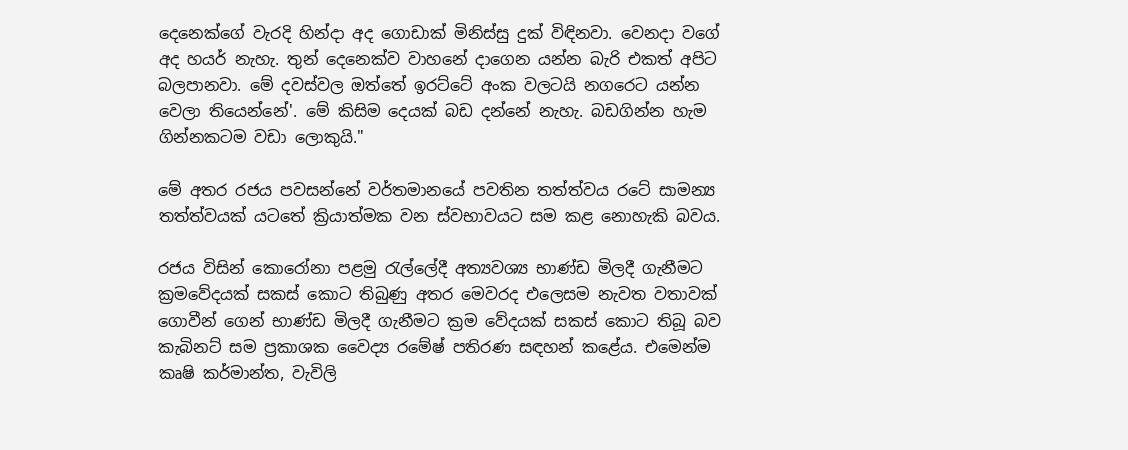දෙනෙක්ගේ වැරදි හින්දා අද ගොඩාක් මිනිස්සු දුක් විඳිනවා. වෙනදා වගේ අද හයර් නැහැ. තුන් දෙනෙක්ව වාහනේ දාගෙන යන්න බැරි එකත් අපිට බලපානවා. මේ දවස්වල ඔත්තේ ඉරට්ටේ අංක වලටයි නගරෙට යන්න වෙලා තියෙන්නේ'. මේ කිසිම දෙයක් බඩ දන්නේ නැහැ. බඩගින්න හැම ගින්නකටම වඩා ලොකුයි."

මේ අතර රජය පවසන්නේ වර්තමානයේ පවතින තත්ත්වය රටේ සාමන්‍ය තත්ත්වයක් යටතේ ක්‍රියාත්මක වන ස්වභාවයට සම කළ නොහැකි බවය.

රජය විසින් කොරෝනා පළමු රැල්ලේදී අත්‍යවශ්‍ය භාණ්ඩ මිලදී ගැනීමට ක්‍රමවේදයක් සකස් කොට තිබුණු අතර මෙවරද එලෙසම නැවත වතාවක් ගොවීන් ගෙන් භාණ්ඩ මිලදී ගැනීමට ක්‍රම වේදයක් සකස් කොට තිබූ බව කැබිනට් සම ප්‍රකාශක වෛද්‍ය රමේෂ් පතිරණ සඳහන් කළේය. එමෙන්ම කෘෂි කර්මාන්ත, වැවිලි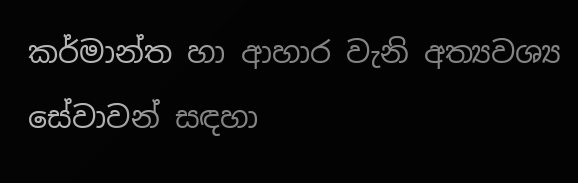කර්මාන්ත හා ආහාර වැනි අත්‍යවශ්‍ය සේවාවන් සඳහා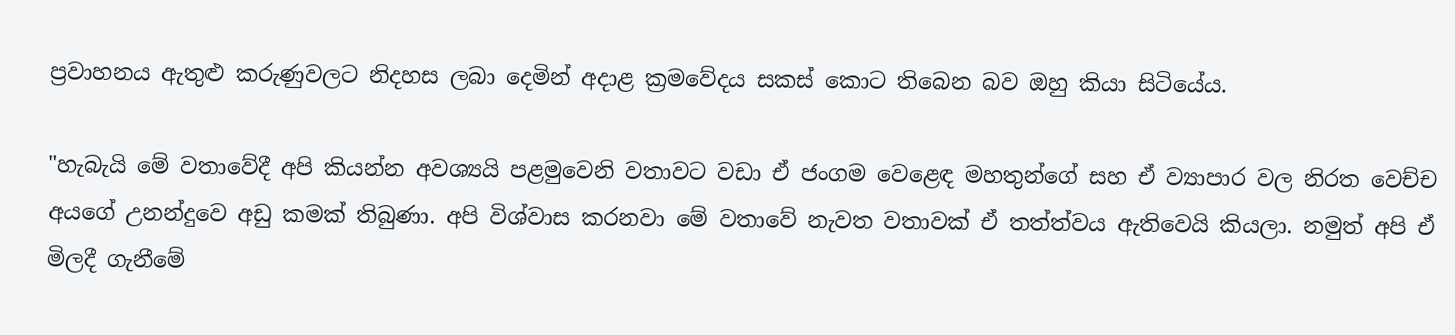ප්‍රවාහනය ඇතුළු කරුණුවලට නිදහස ලබා දෙමින් අදාළ ක්‍රමවේදය සකස් කොට තිබෙන බව ඔහු කියා සිටියේය.

"හැබැයි මේ වතාවේදී අපි කියන්න අවශ්‍යයි පළමුවෙනි වතාවට වඩා ඒ ජංගම වෙළෙඳ මහතුන්ගේ සහ ඒ ව්‍යාපාර වල නිරත වෙච්ච අයගේ උනන්දුවෙ අඩු කමක් තිබුණා. අපි විශ්වාස කරනවා මේ වතාවේ නැවත වතාවක් ඒ තත්ත්වය ඇතිවෙයි කියලා. නමුත් අපි ඒ මිලදී ගැනීමේ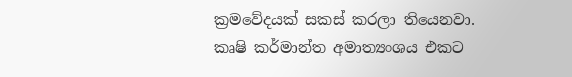ක්‍රමවේදයක් සකස් කරලා තියෙනවා. කෘෂි කර්මාන්ත අමාත්‍යංශය එකට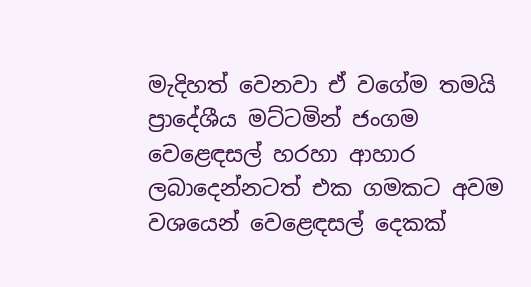මැදිහත් වෙනවා ඒ වගේම තමයි ප්‍රාදේශීය මට්ටමින් ජංගම වෙළෙඳසල් හරහා ආහාර ලබාදෙන්නටත් එක ගමකට අවම වශයෙන් වෙළෙඳසල් දෙකක්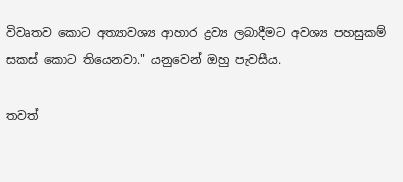විවෘතව කොට අත්‍යාවශ්‍ය ආහාර ද්‍රව්‍ය ලබාදීමට අවශ්‍ය පහසුකම් සකස් කොට තියෙනවා." යනුවෙන් ඔහු පැවසීය.

තවත්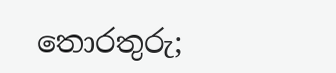තොරතුරු;